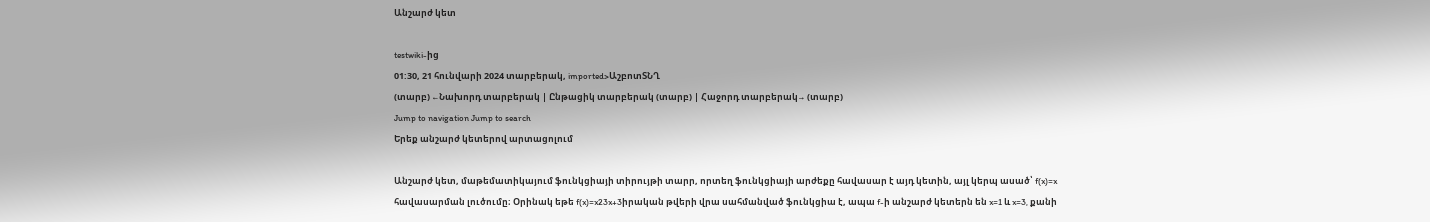Անշարժ կետ

testwiki-ից
01:30, 21 հունվարի 2024 տարբերակ, imported>ԱշբոտՏՆՂ
(տարբ) ←Նախորդ տարբերակ | Ընթացիկ տարբերակ (տարբ) | Հաջորդ տարբերակ→ (տարբ)
Jump to navigation Jump to search
Երեք անշարժ կետերով արտացոլում

Անշարժ կետ, մաթեմատիկայում ֆունկցիայի տիրույթի տարր, որտեղ ֆունկցիայի արժեքը հավասար է այդ կետին, այլ կերպ ասած՝ f(x)=x հավասարման լուծումը։ Օրինակ եթե f(x)=x23x+3իրական թվերի վրա սահմանված ֆունկցիա է, ապա f-ի անշարժ կետերն են x=1 և x=3, քանի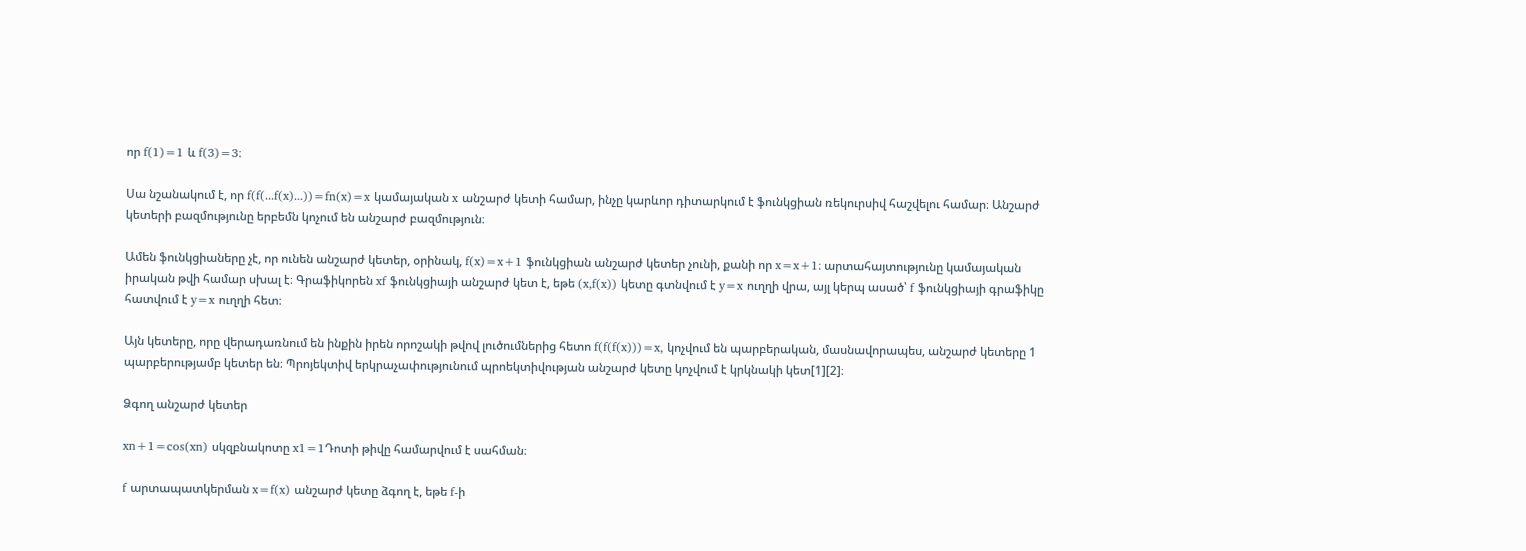որ f(1)=1 և f(3)=3։

Սա նշանակում է, որ f(f(...f(x)...))=fn(x)=x կամայական x անշարժ կետի համար, ինչը կարևոր դիտարկում է ֆունկցիան ռեկուրսիվ հաշվելու համար։ Անշարժ կետերի բազմությունը երբեմն կոչում են անշարժ բազմություն։

Ամեն ֆունկցիաները չէ, որ ունեն անշարժ կետեր, օրինակ, f(x)=x+1 ֆունկցիան անշարժ կետեր չունի, քանի որ x=x+1։ արտահայտությունը կամայական իրական թվի համար սխալ է։ Գրաֆիկորեն xf ֆունկցիայի անշարժ կետ է, եթե (x,f(x)) կետը գտնվում է y=x ուղղի վրա, այլ կերպ ասած՝ f ֆունկցիայի գրաֆիկը հատվում է y=x ուղղի հետ։

Այն կետերը, որը վերադառնում են ինքին իրեն որոշակի թվով լուծումներից հետո f(f(f(x)))=x, կոչվում են պարբերական, մասնավորապես, անշարժ կետերը 1 պարբերությամբ կետեր են։ Պրոյեկտիվ երկրաչափությունում պրոեկտիվության անշարժ կետը կոչվում է կրկնակի կետ[1][2]։

Ձգող անշարժ կետեր

xn+1=cos(xn) սկզբնակոտը x1=1Դոտի թիվը համարվում է սահման։

f արտապատկերման x=f(x) անշարժ կետը ձգող է, եթե f-ի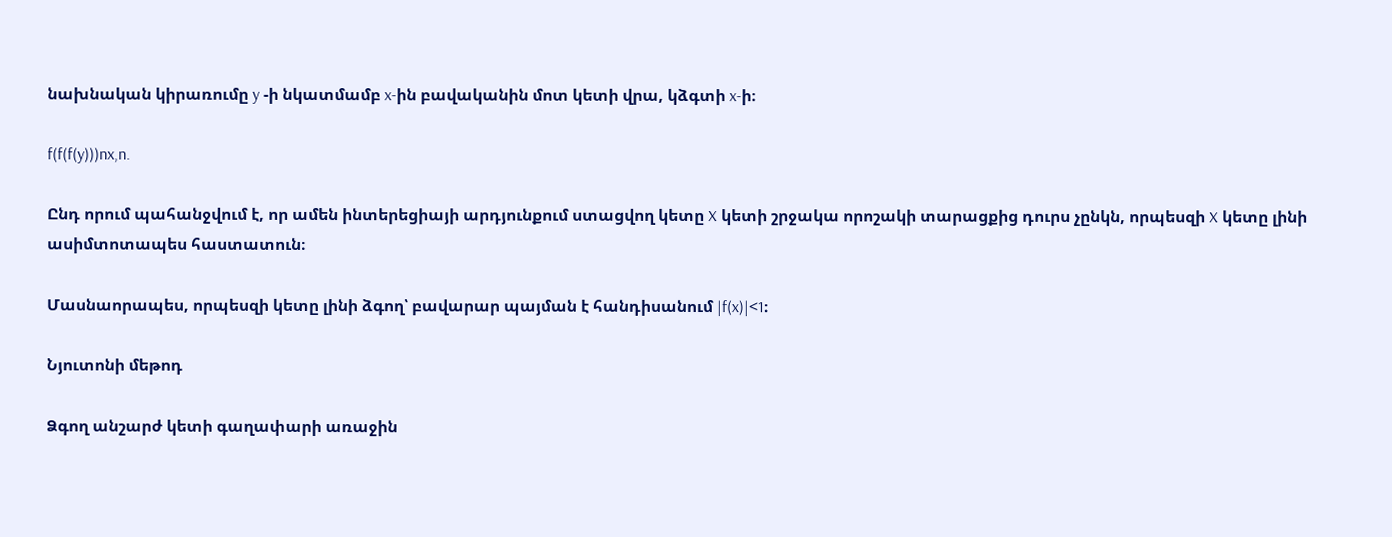նախնական կիրառումը y -ի նկատմամբ x-ին բավականին մոտ կետի վրա, կձգտի x-ի։

f(f(f(y)))nx,n.

Ընդ որում պահանջվում է, որ ամեն ինտերեցիայի արդյունքում ստացվող կետը X կետի շրջակա որոշակի տարացքից դուրս չընկն, որպեսզի X կետը լինի ասիմտոտապես հաստատուն։

Մասնաորապես, որպեսզի կետը լինի ձգող՝ բավարար պայման է հանդիսանում |f(x)|<1։

Նյուտոնի մեթոդ

Ձգող անշարժ կետի գաղափարի առաջին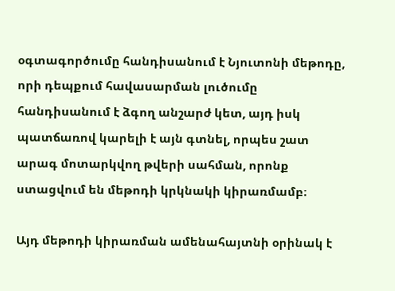օգտագործումը հանդիսանում է Նյուտոնի մեթոդը, որի դեպքում հավասարման լուծումը հանդիսանում է ձգող անշարժ կետ, այդ իսկ պատճառով կարելի է այն գտնել, որպես շատ արագ մոտարկվող թվերի սահման, որոնք ստացվում են մեթոդի կրկնակի կիրառմամբ։

Այդ մեթոդի կիրառման ամենահայտնի օրինակ է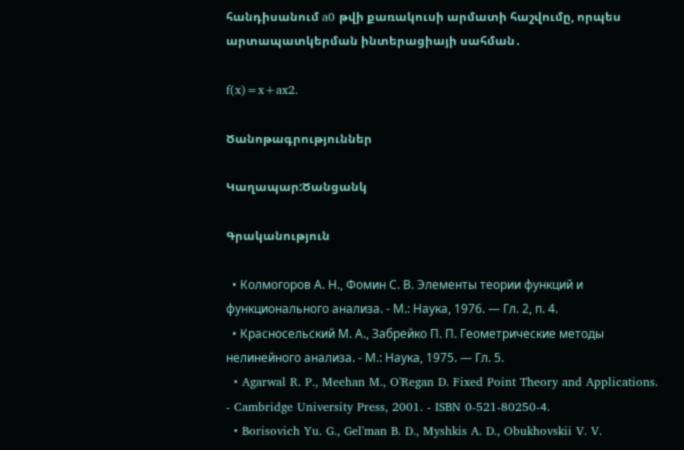հանդիսանում a0 թվի քառակուսի արմատի հաշվումը, որպես արտապատկերման ինտերացիայի սահման․

f(x)=x+ax2.

Ծանոթագրություններ

Կաղապար:Ծանցանկ

Գրականություն

  • Колмогоров А. Н., Фомин С. В. Элементы теории функций и функционального анализа. - М.: Наука, 1976. — Гл. 2, п. 4.
  • Красносельский М. А., Забрейко П. П. Геометрические методы нелинейного анализа. - М.: Наука, 1975. — Гл. 5.
  • Agarwal R. P., Meehan M., O'Regan D. Fixed Point Theory and Applications. - Cambridge University Press, 2001. - ISBN 0-521-80250-4.
  • Borisovich Yu. G., Gel'man B. D., Myshkis A. D., Obukhovskii V. V.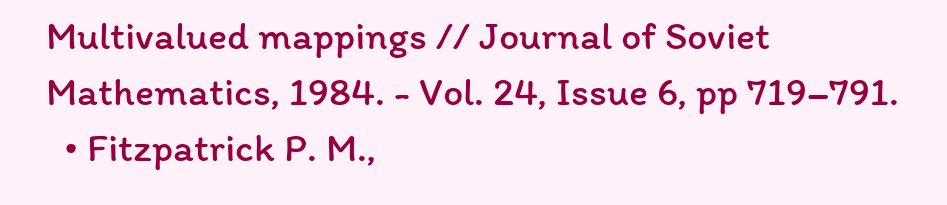Multivalued mappings // Journal of Soviet Mathematics, 1984. - Vol. 24, Issue 6, pp 719–791.
  • Fitzpatrick P. M.,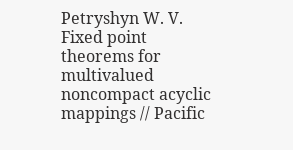Petryshyn W. V. Fixed point theorems for multivalued noncompact acyclic mappings // Pacific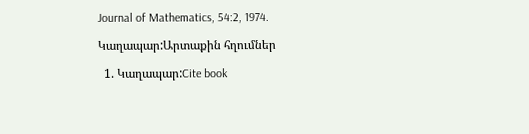Journal of Mathematics, 54:2, 1974.

Կաղապար:Արտաքին հղումներ

  1. Կաղապար:Cite book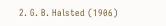2. G. B. Halsted (1906)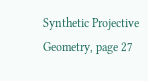Synthetic Projective Geometry, page 27